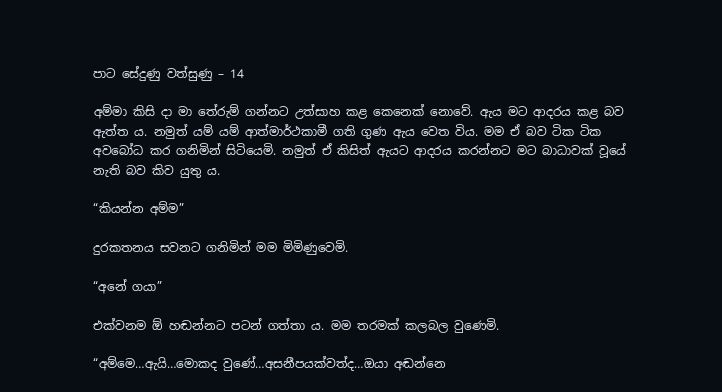පාට සේදුණු වත්සුණු – 14

අම්මා කිසි දා මා තේරුම් ගන්නට උත්සාහ කළ කෙනෙක් නොවේ. ඇය මට ආදරය කළ බව ඇත්ත ය. නමුත් යම් යම් ආත්මාර්ථකාමී ගති ගුණ ඇය වෙත විය. මම ඒ බව ටික ටික අවබෝධ කර ගනිමින් සිටියෙමි. නමුත් ඒ කිසිත් ඇයට ආදරය කරන්නට මට බාධාවක් වූයේ නැති බව කිව යුතු ය.

“කියන්න අම්ම”

දුරකතනය සවනට ගනිමින් මම මිමිණුවෙමි.

“අනේ ගයා”

එක්වනම ඕ හඬන්නට පටන් ගත්තා ය. මම තරමක් කලබල වුණෙමි.

“අම්මෙ…ඇයි…මොකද වුණේ…අසනීපයක්වත්ද…ඔයා අඬන්නෙ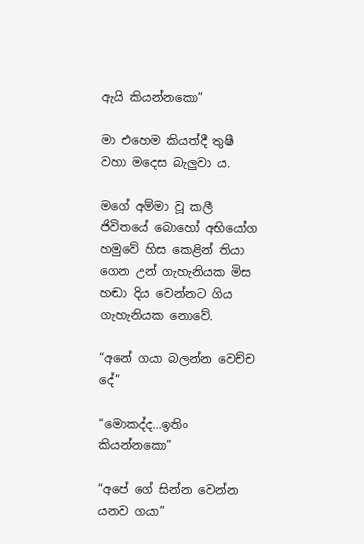ඇයි කියන්නකො”

මා එහෙම කියත්දී තුෂී වහා මදෙස බැලුවා ය.

මගේ අම්මා වූ කලී ජිවිතයේ බොහෝ අභියෝග හමුවේ හිස කෙළින් තියා ගෙන උන් ගැහැනියක මිස හඬා දිය වෙන්නට ගිය ගැහැනියක නොවේ.

“අනේ ගයා බලන්න වෙච්ච දේ”

“මොකද්ද…ඉතිං කියන්නකො”

“අපේ ගේ සින්න වෙන්න යනව ගයා”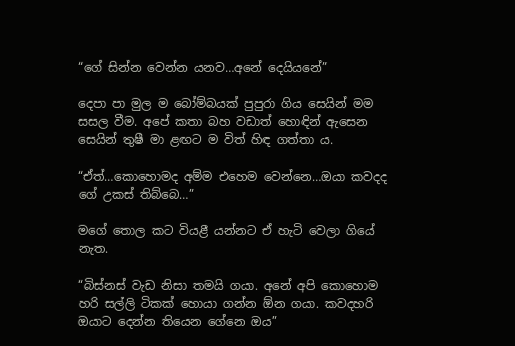“ගේ සින්න වෙන්න යනව…අනේ දෙයියනේ”

දෙපා පා මුල ම බෝම්බයක් පුපුරා ගිය සෙයින් මම සසල වීම. අපේ කතා බහ වඩාත් හොඳින් ඇසෙන සෙයින් තුෂී මා ළඟට ම විත් හිඳ ගත්තා ය.

“ඒත්…කොහොමද අම්ම එහෙම වෙන්නෙ…ඔයා කවදද ගේ උකස් තිබ්බෙ…”

මගේ තොල කට වියළී යන්නට ඒ හැටි වෙලා ගියේ නැත.

“බිස්නස් වැඩ නිසා තමයි ගයා. අනේ අපි කොහොම හරි සල්ලි ටිකක් හොයා ගන්න ඕන ගයා. කවදහරි ඔයාට දෙන්න තියෙන ගේනෙ ඔය”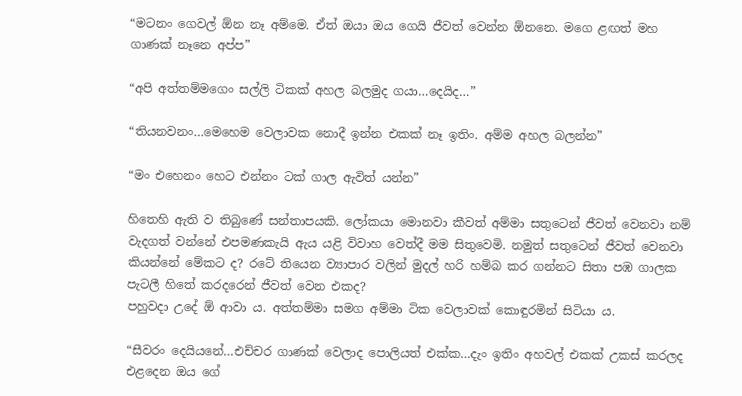“මටනං ගෙවල් ඕන නෑ අම්මෙ. ඒත් ඔයා ඔය ගෙයි ජීවත් වෙන්න ඕනනෙ. මගෙ ළඟත් මහ ගාණක් නෑනෙ අප්ප”

“අපි අත්තම්මගෙං සල්ලි ටිකක් අහල බලමුද ගයා…දෙයිද…”

“තියනවනං…මෙහෙම වෙලාවක නොදී ඉන්න එකක් නෑ ඉතිං. අම්ම අහල බලන්න”

“මං එහෙනං හෙට එන්නං ටක් ගාල ඇවිත් යන්න”

හිතෙහි ඇති ව තිබුණේ සන්තාපයකි. ලෝකයා මොනවා කීවත් අම්මා සතුටෙන් ජීවත් වෙනවා නම් වැදගත් වන්නේ එපමණකැයි ඇය යළි විවාහ වෙත්දී මම සිතුවෙමි. නමුත් සතුටෙන් ජීවත් වෙනවා කියන්නේ මේකට ද? රටේ තියෙන ව්‍යාපාර වලින් මුදල් හරි හම්බ කර ගන්නට සිතා පඹ ගාලක පැටලී හිතේ කරදරෙන් ජීවත් වෙන එකද?
පහුවදා උදේ ඕ ආවා ය. අත්තම්මා සමග අම්මා ටික වෙලාවක් කොඳුරමින් සිටියා ය.

“සීවරං දෙයියනේ…එච්චර ගාණක් වෙලාද පොලියත් එක්ක…දැං ඉතිං අහවල් එකක් උකස් කරලද එළදෙන ඔය ගේ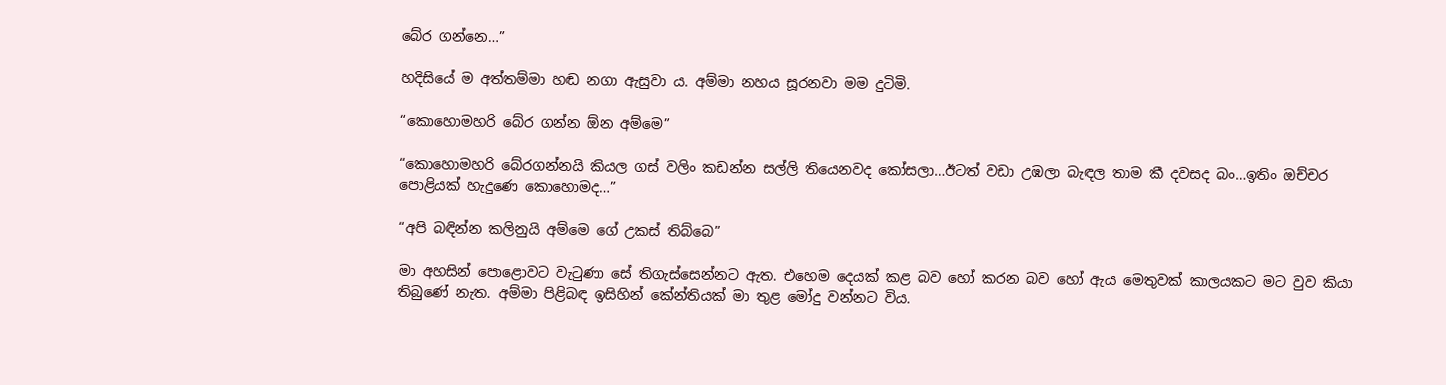බේර ගන්නෙ…”

හදිසියේ ම අත්තම්මා හඬ නගා ඇසුවා ය. අම්මා නහය සූරනවා මම දුටිමි.

“කොහොමහරි බේර ගන්න ඕන අම්මෙ”

“කොහොමහරි බේරගන්නයි කියල ගස් වලිං කඩන්න සල්ලි තියෙනවද කෝසලා…ඊටත් වඩා උඹලා බැඳල තාම කී දවසද බං…ඉතිං ඔච්චර පොළියක් හැදුණෙ කොහොමද…”

“අපි බඳින්න කලිනුයි අම්මෙ ගේ උකස් තිබ්බෙ”

මා අහසින් පොළොවට වැටුණා සේ තිගැස්සෙන්නට ඇත. එහෙම දෙයක් කළ බව හෝ කරන බව හෝ ඇය මෙතුවක් කාලයකට මට වුව කියා තිබුණේ නැත. අම්මා පිළිබඳ ඉසිහින් කේන්තියක් මා තුළ මෝදු වන්නට විය.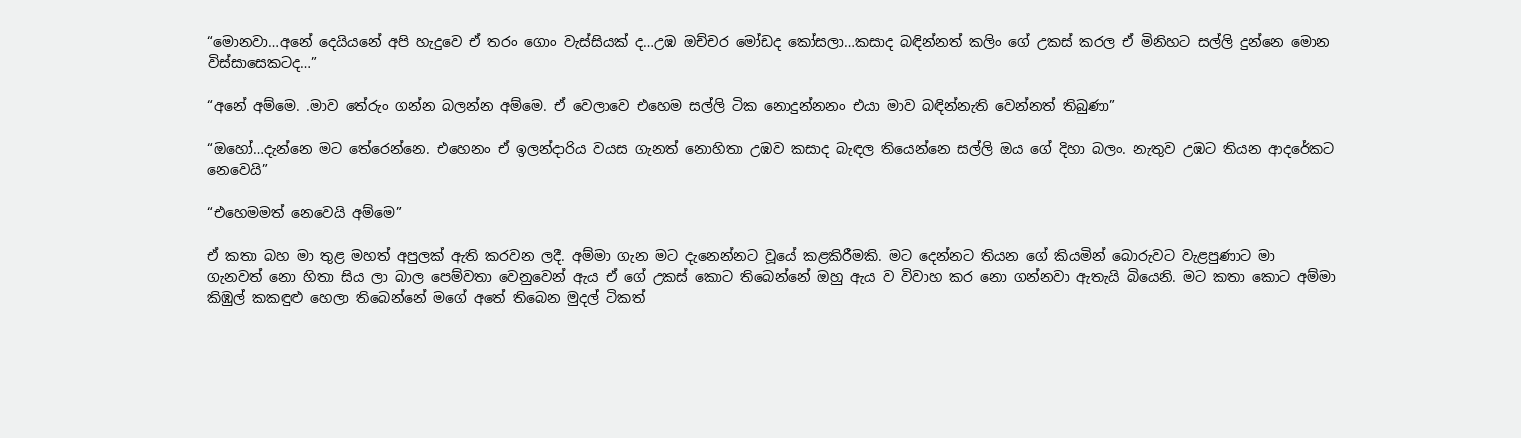“මොනවා…අනේ දෙයියනේ අපි හැදුවෙ ඒ තරං ගොං වැස්සියක් ද…උඹ ඔච්චර මෝඩද කෝසලා…කසාද බඳින්නත් කලිං ගේ උකස් කරල ඒ මිනිහට සල්ලි දුන්නෙ මොන විස්සාසෙකටද…”

“අනේ අම්මෙ. .මාව තේරුං ගන්න බලන්න අම්මෙ. ඒ වෙලාවෙ එහෙම සල්ලි ටික නොදුන්නනං එයා මාව බඳින්නැති වෙන්නත් තිබුණා”

“ඔහෝ…දැන්නෙ මට තේරෙන්නෙ. එහෙනං ඒ ඉලන්දාරිය වයස ගැනත් නොහිතා උඹව කසාද බැඳල තියෙන්නෙ සල්ලි ඔය ගේ දිහා බලං. නැතුව උඹට තියන ආදරේකට නෙවෙයි”

“එහෙමමත් නෙවෙයි අම්මෙ”

ඒ කතා බහ මා තුළ මහත් අපුලක් ඇති කරවන ලදී. අම්මා ගැන මට දැනෙන්නට වූයේ කළකිරීමකි. මට දෙන්නට තියන ගේ කියමින් බොරුවට වැළපුණාට මා ගැනවත් නො හිතා සිය ලා බාල පෙම්වතා වෙනුවෙන් ඇය ඒ ගේ උකස් කොට තිබෙන්නේ ඔහු ඇය ව විවාහ කර නො ගන්නවා ඇතැයි බියෙනි. මට කතා කොට අම්මා කිඹුල් කකඳුළු හෙලා තිබෙන්නේ මගේ අතේ තිබෙන මුදල් ටිකත්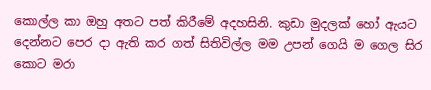කොල්ල කා ඔහු අතට පත් කිරීමේ අදහසිනි. කුඩා මුදලක් හෝ ඇයට දෙන්නට පෙර දා ඇති කර ගත් සිතිවිල්ල මම උපන් ගෙයි ම ගෙල සිර කොට මරා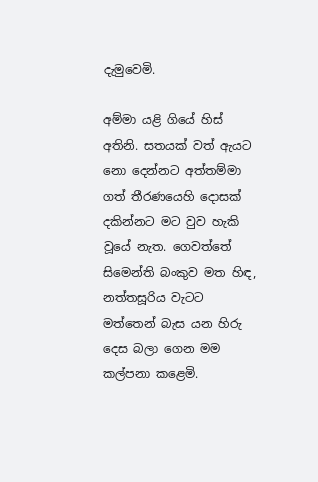දැමුවෙමි.

අම්මා යළි ගියේ හිස් අතිනි. සතයක් වත් ඇයට නො දෙන්නට අත්තම්මා ගත් තීරණයෙහි දොසක් දකින්නට මට වුව හැකි වූයේ නැත. ගෙවත්තේ සිමෙන්ති බංකුව මත හිඳ, නත්තසූරිය වැටට මත්තෙන් බැස යන හිරු දෙස බලා ගෙන මම කල්පනා කළෙමි.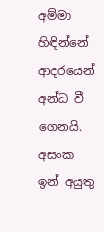අම්මා හිඳින්නේ ආදරයෙන් අන්ධ වී ගෙනයි. අසංක ඉන් අයුතු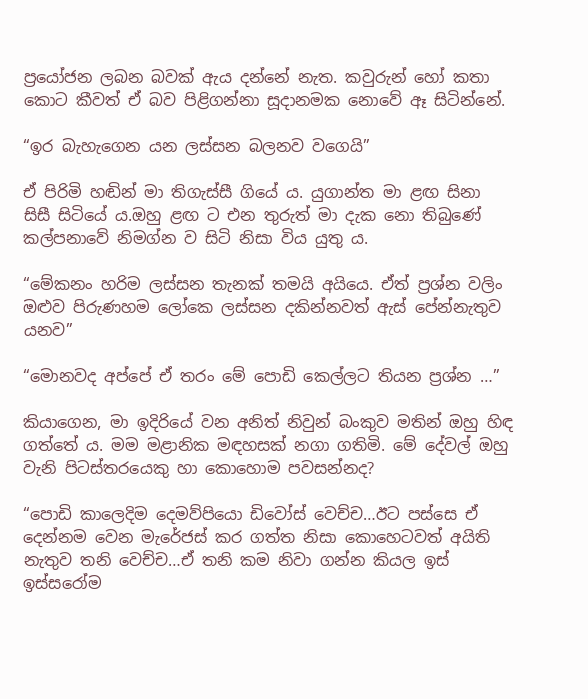ප්‍රයෝජන ලබන බවක් ඇය දන්නේ නැත. කවුරුන් හෝ කතා කොට කීවත් ඒ බව පිළිගන්නා සූදානමක නොවේ ඈ සිටින්නේ.

“ඉර බැහැගෙන යන ලස්සන බලනව වගෙයි”

ඒ පිරිමි හඬින් මා තිගැස්සී ගියේ ය. යුගාන්ත මා ළඟ සිනා සිසී සිටියේ ය.ඔහු ළඟ ට එන තුරුත් මා දැක නො තිබුණේ කල්පනාවේ නිමග්න ව සිටි නිසා විය යුතු ය.

“මේකනං හරිම ලස්සන තැනක් තමයි අයියෙ. ඒත් ප්‍රශ්න වලිං ඔළුව පිරුණහම ලෝකෙ ලස්සන දකින්නවත් ඇස් පේන්නැතුව යනව”

“මොනවද අප්පේ ඒ තරං මේ පොඩි කෙල්ලට තියන ප්‍රශ්න …”

කියාගෙන, මා ඉදිරියේ වන අනිත් නිවුන් බංකුව මතින් ඔහු හිඳ ගත්තේ ය. මම මළානික මඳහසක් නගා ගතිමි. මේ දේවල් ඔහු වැනි පිටස්තරයෙකු හා කොහොම පවසන්නද?

“පොඩි කාලෙදිම දෙමව්පියො ඩිවෝස් වෙච්ච…ඊට පස්සෙ ඒ දෙන්නම වෙන මැරේජස් කර ගත්ත නිසා කොහෙටවත් අයිති නැතුව තනි වෙච්ච…ඒ තනි කම නිවා ගන්න කියල ඉස් ඉස්සරෝම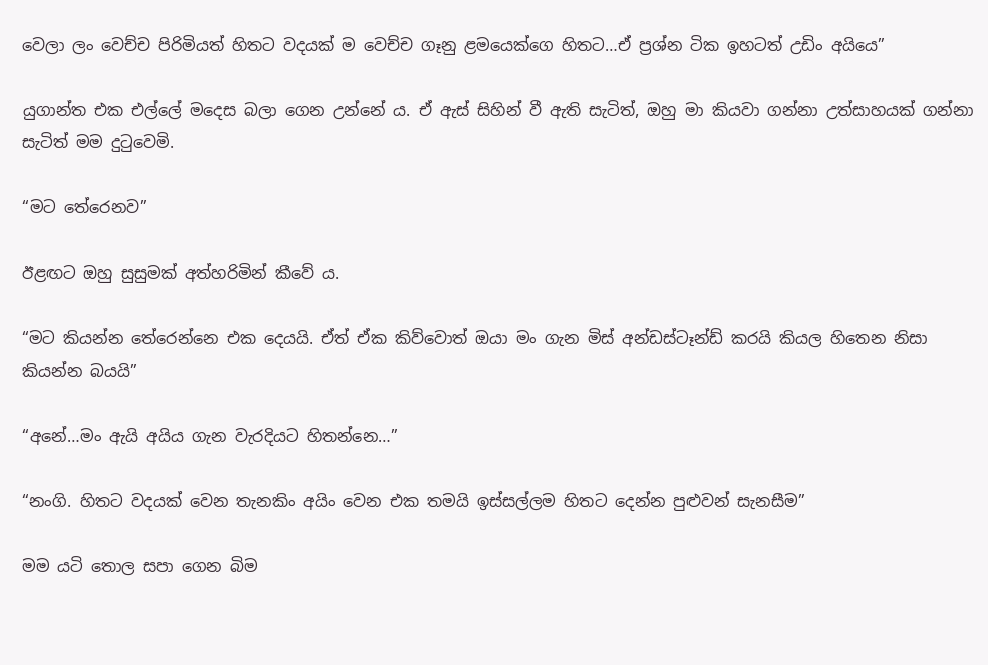වෙලා ලං වෙච්ච පිරිමියත් හිතට වදයක් ම වෙච්ච ගෑනු ළමයෙක්ගෙ හිතට…ඒ ප්‍රශ්න ටික ඉහටත් උඩිං අයියෙ”

යුගාන්ත එක එල්ලේ මදෙස බලා ගෙන උන්නේ ය. ඒ ඇස් සිහින් වී ඇති සැටිත්, ඔහු මා කියවා ගන්නා උත්සාහයක් ගන්නා සැටිත් මම දුටුවෙමි.

“මට තේරෙනව”

ඊළඟට ඔහු සුසුමක් අත්හරිමින් කීවේ ය.

“මට කියන්න තේරෙන්නෙ එක දෙයයි. ඒත් ඒක කිව්වොත් ඔයා මං ගැන මිස් අන්ඩස්ටෑන්ඩ් කරයි කියල හිතෙන නිසා කියන්න බයයි”

“අනේ…මං ඇයි අයිය ගැන වැරදියට හිතන්නෙ…”

“නංගි. හිතට වදයක් වෙන තැනකිං අයිං වෙන එක තමයි ඉස්සල්ලම හිතට දෙන්න පුළුවන් සැනසීම”

මම යටි තොල සපා ගෙන බිම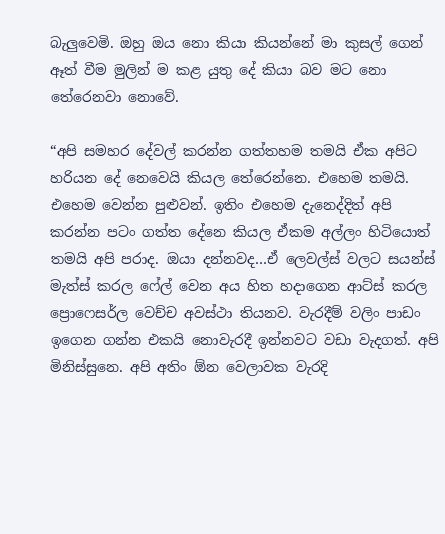බැලුවෙමි. ඔහු ඔය නො කියා කියන්නේ මා කුසල් ගෙන් ඈත් වීම මුලින් ම කළ යුතු දේ කියා බව මට නො තේරෙනවා නොවේ.

“අපි සමහර දේවල් කරන්න ගත්තහම තමයි ඒක අපිට හරියන දේ නෙවෙයි කියල තේරෙන්නෙ. එහෙම තමයි. එහෙම වෙන්න පුළුවන්. ඉතිං එහෙම දැනෙද්දිත් අපි කරන්න පටං ගත්ත දේනෙ කියල ඒකම අල්ලං හිටියොත් තමයි අපි පරාද. ඔයා දන්නවද…ඒ ලෙවල්ස් වලට සයන්ස් මැත්ස් කරල ෆේල් වෙන අය හිත හදාගෙන ආට්ස් කරල ප්‍රොෆෙසර්ල වෙච්ච අවස්ථා තියනව. වැරදීම් වලිං පාඩං ඉගෙන ගන්න එකයි නොවැරදී ඉන්නවට වඩා වැදගත්. අපි මිනිස්සුනෙ. අපි අතිං ඕන වෙලාවක වැරදි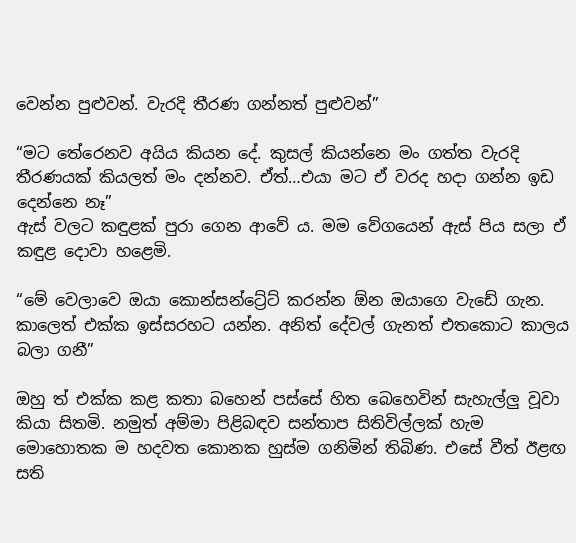වෙන්න පුළුවන්. වැරදි තීරණ ගන්නත් පුළුවන්”

“මට තේරෙනව අයිය කියන දේ. කුසල් කියන්නෙ මං ගත්ත වැරදි තීරණයක් කියලත් මං දන්නව. ඒත්…එයා මට ඒ වරද හදා ගන්න ඉඩ දෙන්නෙ නෑ”
ඇස් වලට කඳුළක් පුරා ගෙන ආවේ ය. මම වේගයෙන් ඇස් පිය සලා ඒ කඳුළ දොවා හළෙමි.

“මේ වෙලාවෙ ඔයා කොන්සන්ට්‍රේට් කරන්න ඕන ඔයාගෙ වැඩේ ගැන. කාලෙත් එක්ක ඉස්සරහට යන්න. අනිත් දේවල් ගැනත් එතකොට කාලය බලා ගනී”

ඔහු ත් එක්ක කළ කතා බහෙන් පස්සේ හිත බෙහෙවින් සැහැල්ලු වූවා කියා සිතමි. නමුත් අම්මා පිළිබඳව සන්තාප සිතිවිල්ලක් හැම මොහොතක ම හදවත කොනක හුස්ම ගනිමින් තිබිණ. එසේ වීත් ඊළඟ සති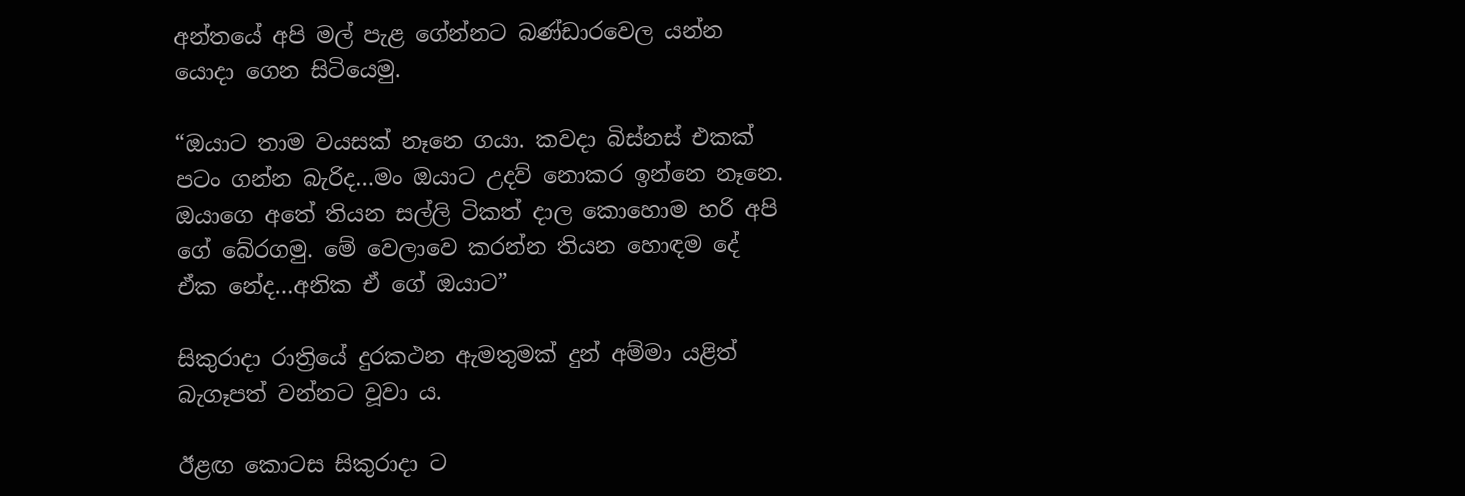අන්තයේ අපි මල් පැළ ගේන්නට බණ්ඩාරවෙල යන්න යොදා ගෙන සිටියෙමු.

“ඔයාට තාම වයසක් නෑනෙ ගයා. කවදා බිස්නස් එකක් පටං ගන්න බැරිද…මං ඔයාට උදව් නොකර ඉන්නෙ නෑනෙ. ඔයාගෙ අතේ තියන සල්ලි ටිකත් දාල කොහොම හරි අපි ගේ බේරගමු. මේ වෙලාවෙ කරන්න තියන හොඳම දේ ඒක නේද…අනික ඒ ගේ ඔයාට”

සිකුරාදා රාත්‍රියේ දුරකථන ඇමතුමක් දුන් අම්මා යළිත් බැගෑපත් වන්නට වූවා ය.

ඊළඟ කොටස සිකුරාදා ට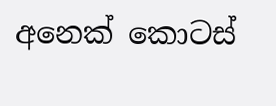අනෙක් කොටස්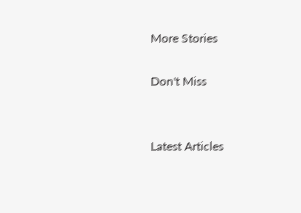More Stories

Don't Miss


Latest Articles